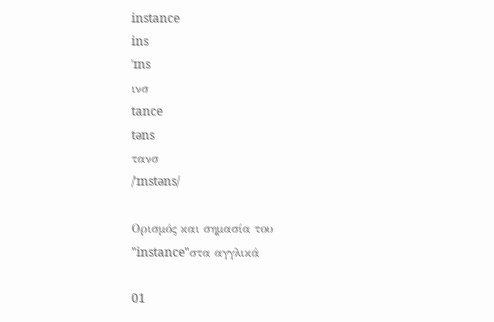instance
ins
ˈɪns
ινσ
tance
təns
τανσ
/ˈɪnstəns/

Ορισμός και σημασία του "instance"στα αγγλικά

01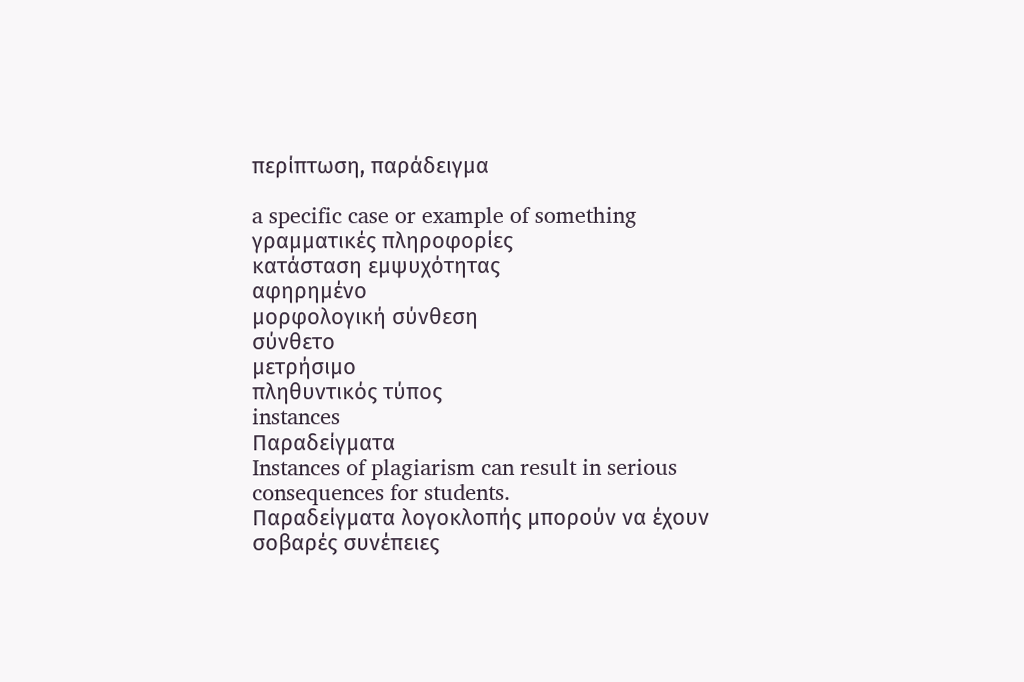περίπτωση, παράδειγμα

a specific case or example of something
γραμματικές πληροφορίες
κατάσταση εμψυχότητας
αφηρημένο
μορφολογική σύνθεση
σύνθετο
μετρήσιμο
πληθυντικός τύπος
instances
Παραδείγματα
Instances of plagiarism can result in serious consequences for students.
Παραδείγματα λογοκλοπής μπορούν να έχουν σοβαρές συνέπειες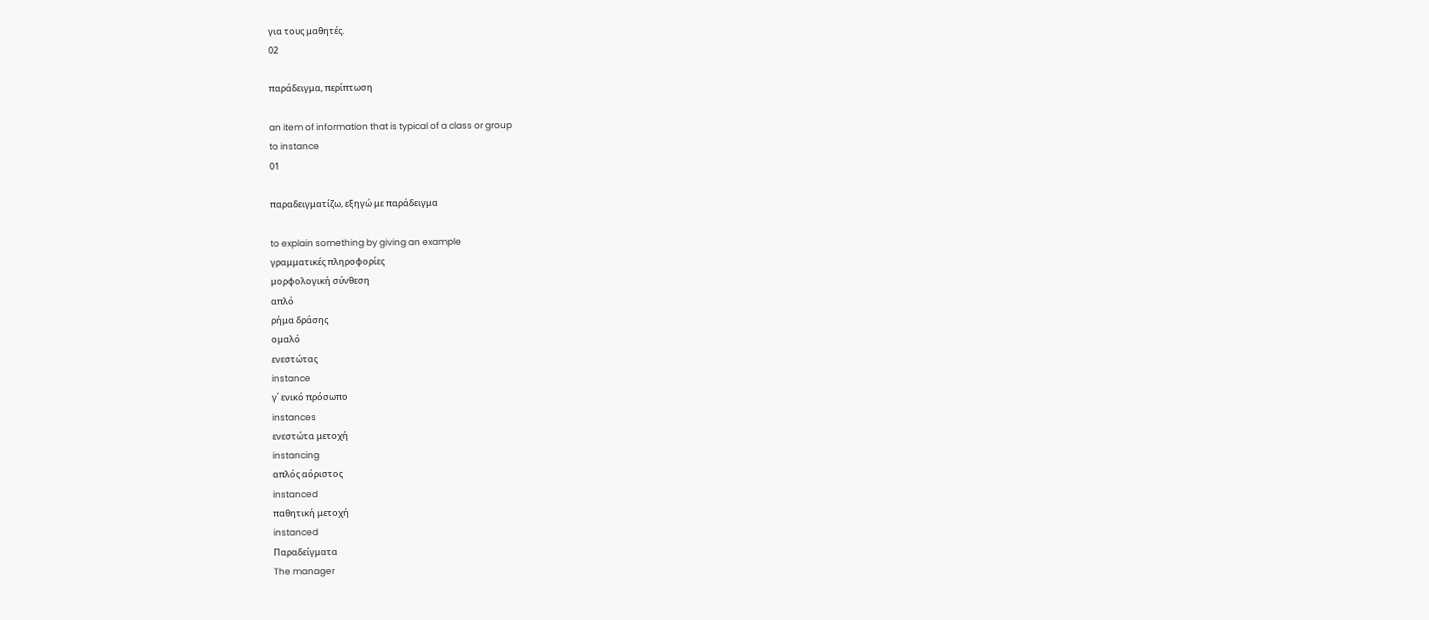για τους μαθητές.
02

παράδειγμα, περίπτωση

an item of information that is typical of a class or group
to instance
01

παραδειγματίζω, εξηγώ με παράδειγμα

to explain something by giving an example
γραμματικές πληροφορίες
μορφολογική σύνθεση
απλό
ρήμα δράσης
ομαλό
ενεστώτας
instance
γ΄ ενικό πρόσωπο
instances
ενεστώτα μετοχή
instancing
απλός αόριστος
instanced
παθητική μετοχή
instanced
Παραδείγματα
The manager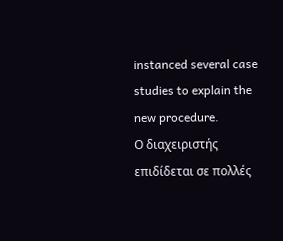instanced several case studies to explain the new procedure.
Ο διαχειριστής επιδίδεται σε πολλές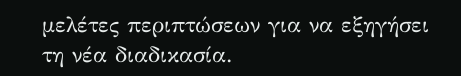μελέτες περιπτώσεων για να εξηγήσει τη νέα διαδικασία.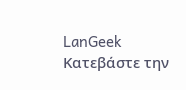LanGeek
Κατεβάστε την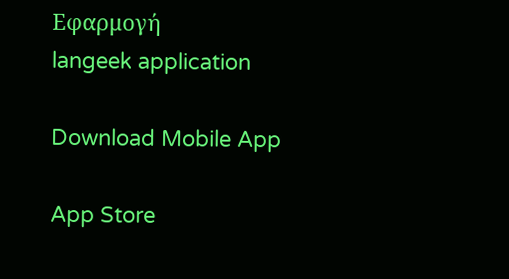Εφαρμογή
langeek application

Download Mobile App

App Store